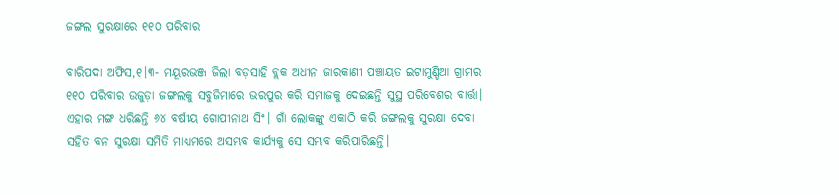ଜଙ୍ଗଲ ସୁରକ୍ଷାରେ ୧୧୦ ପରିବାର

ବାରିପଦା ଅଫିସ,୧।୩- ମୟୂରଭଞ୍ଜ ଜିଲା ବଡ଼ସାହି ବ୍ଲକ ଅଧୀନ ଜାରକାଣୀ ପଞ୍ଚାୟତ ଇଟାମୁଣ୍ଡିଆ ଗ୍ରାମର ୧୧୦ ପରିବାର ଉଜୁଡ଼ା ଜଙ୍ଗଲକୁ ସବୁଜିମାରେ ଭରପୁର କରି ସମାଜକୁ ଦେଇଛନ୍ତି ସୁସ୍ଥ ପରିବେଶର ବାର୍ତ୍ତା। ଏହାର ମଙ୍ଗ ଧରିଛନ୍ତି ୬୪ ବର୍ଷୀୟ ଗୋପୀନାଥ ସିଂ। ଗାଁ ଲୋକଙ୍କୁ ଏକାଠି କରି ଜଙ୍ଗଲକୁ ସୁରକ୍ଷା ଦେବା ସହିତ ବନ ସୁରକ୍ଷା ସମିତି ମାଧ୍ୟମରେ ଅସମ୍ଭବ କାର୍ଯ୍ୟକୁ ସେ ସମ୍ଭବ କରିପାରିଛନ୍ତି।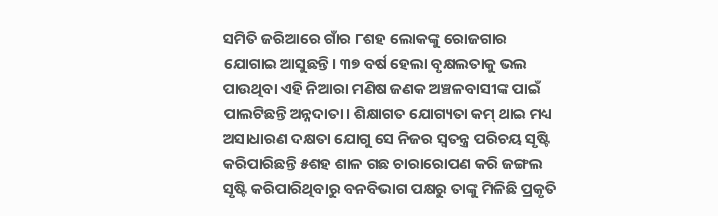ସମିତି ଜରିଆରେ ଗାଁର ୮ଶହ ଲୋକଙ୍କୁ ରୋଜଗାର ଯୋଗାଇ ଆସୁଛନ୍ତି। ୩୭ ବର୍ଷ ହେଲା ବୃକ୍ଷଲତାକୁ ଭଲ ପାଉଥିବା ଏହି ନିଆରା ମଣିଷ ଜଣକ ଅଞ୍ଚଳବାସୀଙ୍କ ପାଇଁ ପାଲଟିଛନ୍ତି ଅନ୍ନଦାତା। ଶିକ୍ଷାଗତ ଯୋଗ୍ୟତା କମ୍‌ ଥାଇ ମଧ୍ୟ ଅସାଧାରଣ ଦକ୍ଷତା ଯୋଗୁ ସେ ନିଜର ସ୍ବତନ୍ତ୍ର ପରିଚୟ ସୃଷ୍ଟି କରିପାରିଛନ୍ତି ୫ଶହ ଶାଳ ଗଛ ଚାରାରୋପଣ କରି ଜଙ୍ଗଲ ସୃଷ୍ଟି କରିପାରିଥିବାରୁ ବନବିଭାଗ ପକ୍ଷରୁ ତାଙ୍କୁ ମିଳିଛି ପ୍ରକୃତି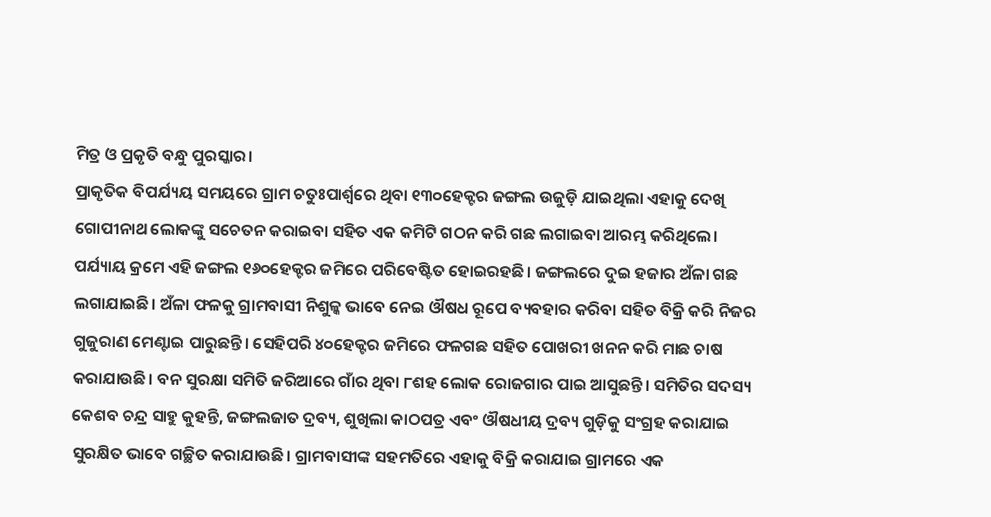ମିତ୍ର ଓ ପ୍ରକୃତି ବନ୍ଧୁ ପୁରସ୍କାର।
ପ୍ରାକୃତିକ ବିପର୍ଯ୍ୟୟ ସମୟରେ ଗ୍ରାମ ଚତୁଃପାର୍ଶ୍ୱରେ ଥିବା ୧୩୦ହେକ୍ଟର ଜଙ୍ଗଲ ଉଜୁଡ଼ି ଯାଇଥିଲା ଏହାକୁ ଦେଖି ଗୋପୀନାଥ ଲୋକଙ୍କୁ ସଚେତନ କରାଇବା ସହିତ ଏକ କମିଟି ଗଠନ କରି ଗଛ ଲଗାଇବା ଆରମ୍ଭ କରିଥିଲେ। ପର୍ଯ୍ୟାୟ କ୍ରମେ ଏହି ଜଙ୍ଗଲ ୧୬୦ହେକ୍ଟର ଜମିରେ ପରିବେଷ୍ଟିତ ହୋଇରହଛି। ଜଙ୍ଗଲରେ ଦୁଇ ହଜାର ଅଁଳା ଗଛ ଲଗାଯାଇଛି। ଅଁଳା ଫଳକୁ ଗ୍ରାମବାସୀ ନିଶୁଳ୍କ ଭାବେ ନେଇ ଔଷଧ ରୂପେ ବ୍ୟବହାର କରିବା ସହିତ ବିକ୍ରି କରି ନିଜର ଗୁଜୁରାଣ ମେଣ୍ଟାଇ ପାରୁଛନ୍ତି। ସେହିପରି ୪୦ହେକ୍ଟର ଜମିରେ ଫଳଗଛ ସହିତ ପୋଖରୀ ଖନନ କରି ମାଛ ଚାଷ କରାଯାଉଛି। ବନ ସୁରକ୍ଷା ସମିତି ଜରିଆରେ ଗାଁର ଥିବା ୮ଶହ ଲୋକ ରୋଜଗାର ପାଇ ଆସୁଛନ୍ତି। ସମିତିର ସଦସ୍ୟ କେଶବ ଚନ୍ଦ୍ର ସାହୁ କୁହନ୍ତି, ଜଙ୍ଗଲଜାତ ଦ୍ରବ୍ୟ, ଶୁଖିଲା କାଠପତ୍ର ଏବଂ ଔଷଧୀୟ ଦ୍ରବ୍ୟ ଗୁଡ଼ିକୁ ସଂଗ୍ରହ କରାଯାଇ ସୁରକ୍ଷିତ ଭାବେ ଗଚ୍ଛିତ କରାଯାଉଛି। ଗ୍ରାମବାସୀଙ୍କ ସହମତିରେ ଏହାକୁ ବିକ୍ରି କରାଯାଇ ଗ୍ରାମରେ ଏକ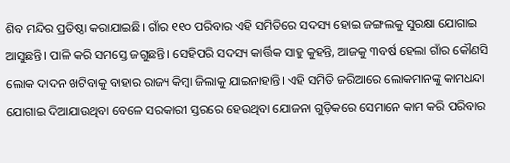ଶିବ ମନ୍ଦିର ପ୍ରତିଷ୍ଠା କରାଯାଇଛି। ଗାଁର ୧୧୦ ପରିବାର ଏହି ସମିତିରେ ସଦସ୍ୟ ହୋଇ ଜଙ୍ଗଲକୁ ସୁରକ୍ଷା ଯୋଗାଇ ଆସୁଛନ୍ତି। ପାଳି କରି ସମସ୍ତେ ଜଗୁଛନ୍ତି। ସେହିପରି ସଦସ୍ୟ କାର୍ତ୍ତିକ ସାହୁ କୁହନ୍ତି, ଆଜକୁ ୩ବର୍ଷ ହେଲା ଗାଁର କୌଣସି ଲୋକ ଦାଦନ ଖଟିବାକୁ ବାହାର ରାଜ୍ୟ କିମ୍ବା ଜିଲାକୁ ଯାଇନାହାନ୍ତି। ଏହି ସମିତି ଜରିଆରେ ଲୋକମାନଙ୍କୁ କାମଧନ୍ଦା ଯୋଗାଇ ଦିଆଯାଉଥିବା ବେଳେ ସରକାରୀ ସ୍ତରରେ ହେଉଥିବା ଯୋଜନା ଗୁଡ଼ିକରେ ସେମାନେ କାମ କରି ପରିବାର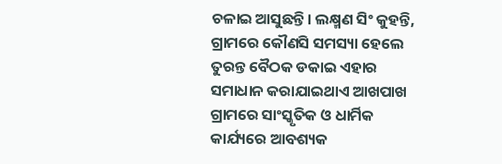ଚଳାଇ ଆସୁଛନ୍ତି। ଲକ୍ଷ୍ମଣ ସିଂ କୁହନ୍ତି, ଗ୍ରାମରେ କୌଣସି ସମସ୍ୟା ହେଲେ ତୁରନ୍ତ ବୈଠକ ଡକାଇ ଏହାର ସମାଧାନ କରାଯାଇଥାଏ ଆଖପାଖ ଗ୍ରାମରେ ସାଂସ୍କୃତିକ ଓ ଧାର୍ମିକ କାର୍ଯ୍ୟରେ ଆବଶ୍ୟକ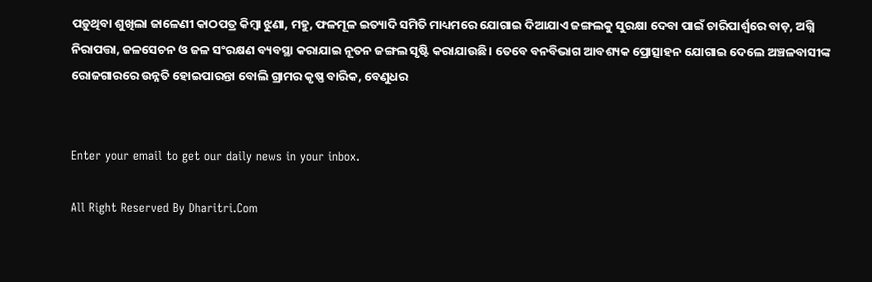ପଡ଼ୁଥିବା ଶୁଖିଲା ଜାଳେଣୀ କାଠପତ୍ର କିମ୍ବା ଝୁଣା, ମହୁ, ଫଳମୂଳ ଇତ୍ୟାଦି ସମିତି ମାଧ୍ୟମରେ ଯୋଗାଇ ଦିଆଯାଏ ଜଙ୍ଗଲକୁ ସୁରକ୍ଷା ଦେବା ପାଇଁ ଚାରିପାର୍ଶ୍ୱରେ ବାଡ଼, ଅଗ୍ନି ନିରାପତ୍ତା, ଜଳସେଚନ ଓ ଜଳ ସଂରକ୍ଷଣ ବ୍ୟବସ୍ଥା କରାଯାଇ ନୂତନ ଜଙ୍ଗଲ ସୃଷ୍ଟି କରାଯାଉଛି। ତେବେ ବନବିଭାଗ ଆବଶ୍ୟକ ପ୍ରୋତ୍ସାହନ ଯୋଗାଇ ଦେଲେ ଅଞ୍ଚଳବାସୀଙ୍କ ରୋଜଗାରରେ ଉନ୍ନତି ହୋଇପାରନ୍ତା ବୋଲି ଗ୍ରାମର କୃଷ୍ଣ ବାରିକ, ବେଣୁଧର


Enter your email to get our daily news in your inbox.

All Right Reserved By Dharitri.Com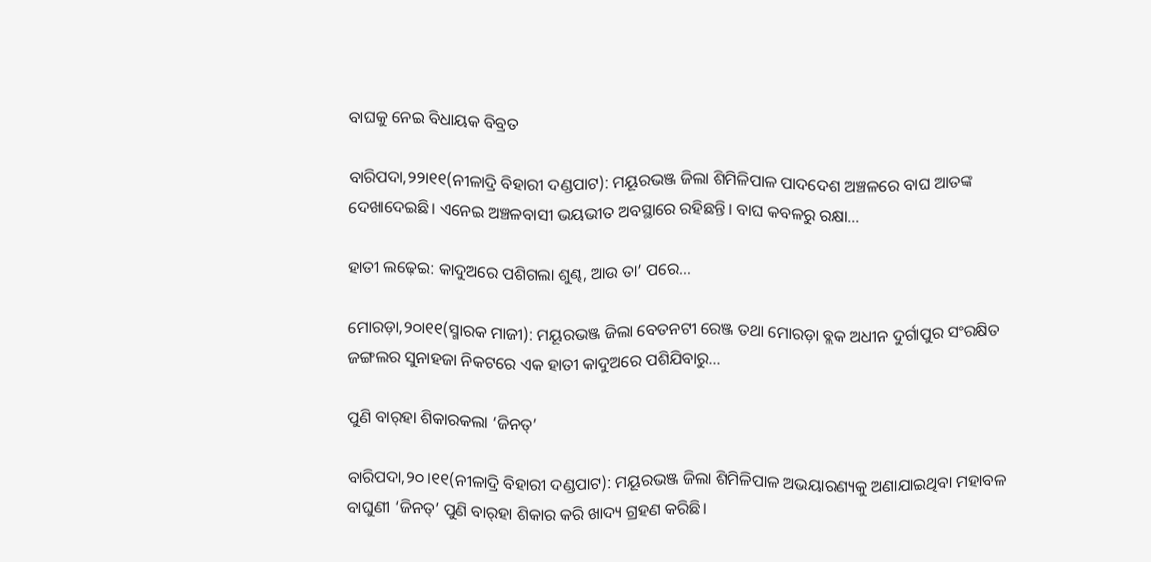ବାଘକୁ ନେଇ ବିଧାୟକ ବିବ୍ରତ

ବାରିପଦା,୨୨ା୧୧(ନୀଳାଦ୍ରି ବିହାରୀ ଦଣ୍ଡପାଟ): ମୟୂରଭଞ୍ଜ ଜିଲା ଶିମିଳିପାଳ ପାଦଦେଶ ଅଞ୍ଚଳରେ ବାଘ ଆତଙ୍କ ଦେଖାଦେଇଛି। ଏନେଇ ଅଞ୍ଚଳବାସୀ ଭୟଭୀତ ଅବସ୍ଥାରେ ରହିଛନ୍ତି। ବାଘ କବଳରୁ ରକ୍ଷା...

ହାତୀ ଲଢ଼େଇ: କାଦୁଅରେ ପଶିଗଲା ଶୁଣ୍ଢ, ଆଉ ତା’ ପରେ…

ମୋରଡ଼ା,୨୦ା୧୧(ସ୍ମାରକ ମାଜୀ): ମୟୂରଭଞ୍ଜ ଜିଲା ବେତନଟୀ ରେଞ୍ଜ ତଥା ମୋରଡ଼ା ବ୍ଲକ ଅଧୀନ ଦୁର୍ଗାପୁର ସଂରକ୍ଷିତ ଜଙ୍ଗଲର ସୁନାହଜା ନିକଟରେ ଏକ ହାତୀ କାଦୁଅରେ ପଶିଯିବାରୁ...

ପୁଣି ବାର୍‌ହା ଶିକାରକଲା ‘ଜିନତ୍‌’

ବାରିପଦା,୨୦।୧୧(ନୀଳାଦ୍ରି ବିହାରୀ ଦଣ୍ଡପାଟ): ମୟୂରଭଞ୍ଜ ଜିଲା ଶିମିଳିପାଳ ଅଭୟାରଣ୍ୟକୁ ଅଣାଯାଇଥିବା ମହାବଳ ବାଘୁଣୀ ‘ଜିନତ୍‌’ ପୁଣି ବାର୍‌ହା ଶିକାର କରି ଖାଦ୍ୟ ଗ୍ରହଣ କରିଛି।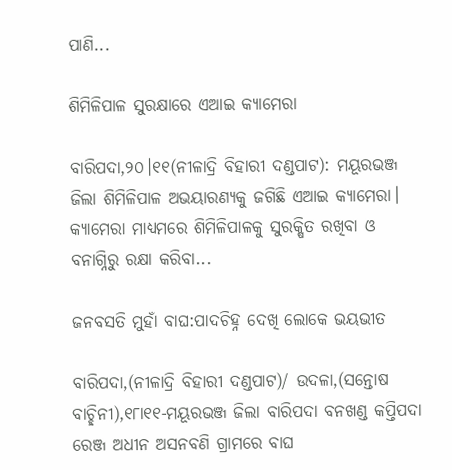ପାଣି...

ଶିମିଳିପାଳ ସୁରକ୍ଷାରେ ଏଆଇ କ୍ୟାମେରା

ବାରିପଦା,୨୦।୧୧(ନୀଳାଦ୍ରି ବିହାରୀ ଦଣ୍ଡପାଟ): ମୟୂରଭଞ୍ଜ ଜିଲା ଶିମିଳିପାଳ ଅଭୟାରଣ୍ୟକୁ ଜଗିଛି ଏଆଇ କ୍ୟାମେରା। କ୍ୟାମେରା ମାଧ୍ୟମରେ ଶିମିଳିପାଳକୁ ସୁରକ୍ଷିତ ରଖିବା ଓ ବନାଗ୍ନିରୁ ରକ୍ଷା କରିବା...

ଜନବସତି ମୁହାଁ ବାଘ:ପାଦଚିହ୍ନ ଦେଖି ଲୋକେ ଭୟଭୀତ

ବାରିପଦା,(ନୀଳାଦ୍ରି ବିହାରୀ ଦଣ୍ଡପାଟ)/ ଉଦଳା,(ସନ୍ତୋଷ ବାଚ୍ଛିନୀ),୧୮ା୧୧-ମୟୂରଭଞ୍ଜ ଜିଲା ବାରିପଦା ବନଖଣ୍ଡ କପ୍ତିପଦା ରେଞ୍ଜ ଅଧୀନ ଅସନବଣି ଗ୍ରାମରେ ବାଘ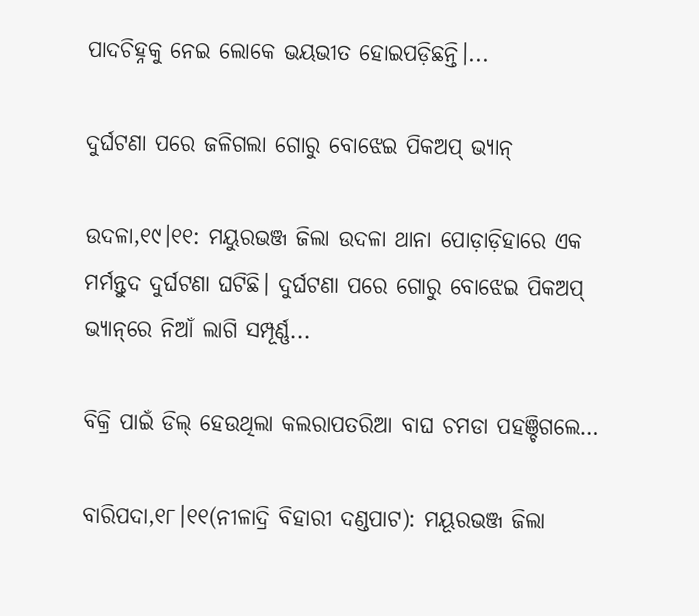ପାଦଚିହ୍ନକୁ ନେଇ ଲୋକେ ଭୟଭୀତ ହୋଇପଡ଼ିଛନ୍ତି।...

ଦୁର୍ଘଟଣା ପରେ ଜଳିଗଲା ଗୋରୁ ବୋଝେଇ ପିକଅପ୍‌ ଭ୍ୟାନ୍‌

ଉଦଳା,୧୯।୧୧: ମୟୁରଭଞ୍ଜ ଜିଲା ଉଦଳା ଥାନା ପୋଡ଼ାଡ଼ିହାରେ ଏକ ମର୍ମନ୍ତୁଦ ଦୁର୍ଘଟଣା ଘଟିଛି। ଦୁର୍ଘଟଣା ପରେ ଗୋରୁ ବୋଝେଇ ପିକଅପ୍‌ ଭ୍ୟାନ୍‌ରେ ନିଆଁ ଲାଗି ସମ୍ପୂର୍ଣ୍ଣ...

ବିକ୍ରି ପାଇଁ ଡିଲ୍‌ ହେଉଥିଲା କଲରାପତରିଆ ବାଘ ଚମଡା ପହଞ୍ଚିଗଲେ…

ବାରିପଦା,୧୮।୧୧(ନୀଳାଦ୍ରି ବିହାରୀ ଦଣ୍ଡପାଟ): ମୟୂରଭଞ୍ଜ ଜିଲା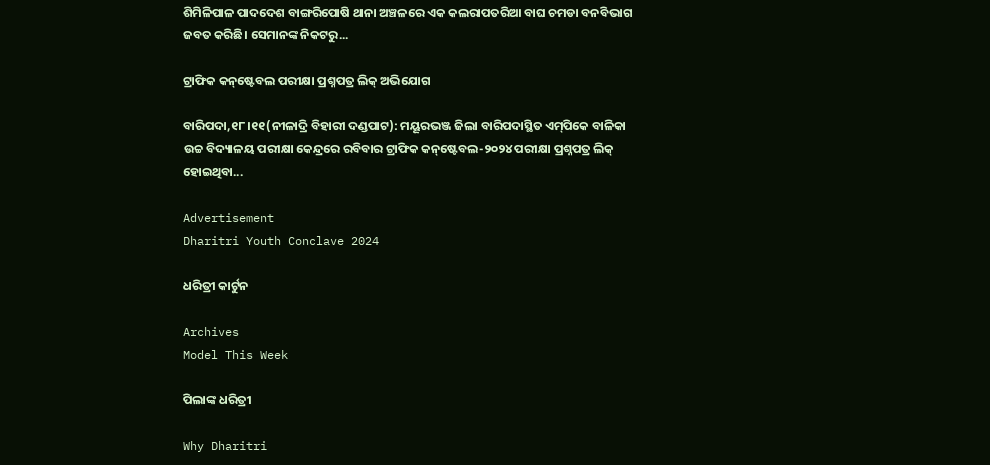ଶିମିଳିପାଳ ପାଦଦେଶ ବାଙ୍ଗରିପୋଷି ଥାନା ଅଞ୍ଚଳରେ ଏକ କଲରାପତରିଆ ବାଘ ଚମଡା ବନବିଭାଗ ଜବତ କରିଛି। ସେମାନଙ୍କ ନିକଟରୁ...

ଟ୍ରାଫିକ କନ୍‌ଷ୍ଟେବଲ ପରୀକ୍ଷା ପ୍ରଶ୍ନପତ୍ର ଲିକ୍‌ ଅଭିଯୋଗ

ବାରିପଦା,୧୮।୧୧(ନୀଳାଦ୍ରି ବିହାରୀ ଦଣ୍ଡପାଟ): ମୟୂରଭଞ୍ଜ ଜିଲା ବାରିପଦାସ୍ଥିତ ଏମ୍‌ପିକେ ବାଳିକା ଉଚ୍ଚ ବିଦ୍ୟାଳୟ ପରୀକ୍ଷା କେନ୍ଦ୍ରରେ ରବିବାର ଟ୍ରାଫିକ କନ୍‌ଷ୍ଟେବଲ-୨୦୨୪ ପରୀକ୍ଷା ପ୍ରଶ୍ନପତ୍ର ଲିକ୍‌ ହୋଇଥିବା...

Advertisement
Dharitri Youth Conclave 2024

ଧରିତ୍ରୀ କାର୍ଟୁନ

Archives
Model This Week

ପିଲାଙ୍କ ଧରିତ୍ରୀ

Why Dharitri